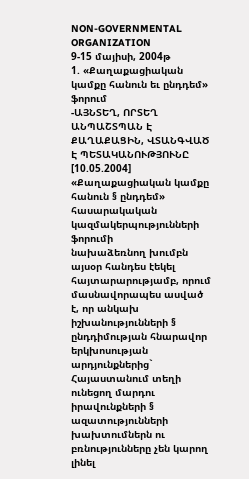NON-GOVERNMENTAL ORGANIZATION
9-15 մայիսի, 2004թ
1. «Քաղաքացիական կամքը հանուն եւ ընդդեմ» ֆորում
-ԱՅՆՏԵՂ, ՈՐՏԵՂ ԱՆՊԱՇՏՊԱՆ Է
ՔԱՂԱՔԱՑԻՆ, ՎՏԱՆԳՎԱԾ Է ՊԵՏԱԿԱՆՈՒԹՅՈՒՆԸ
[10.05.2004]
«Քաղաքացիական կամքը հանուն § ընդդեմ» հասարակական կազմակերպությունների ֆորումի
նախաձեռնող խումբն այսօր հանդես էեկել հայտարարությամբ, որում մասնավորապես ասված
է, որ անկախ իշխանությունների § ընդդիմության հնարավոր երկխոսության արդյունքներից`
Հայաստանում տեղի ունեցող մարդու իրավունքների § ազատությունների խախտումներն ու
բռնությունները չեն կարող լինել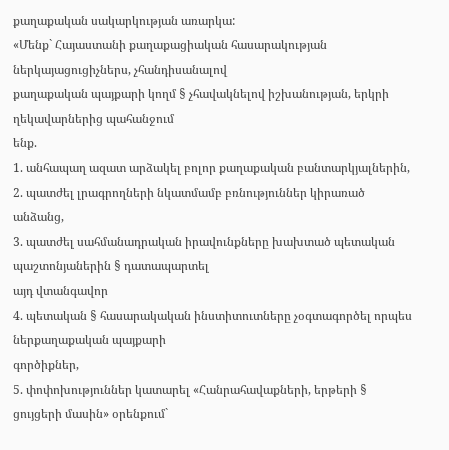քաղաքական սակարկության առարկա:
«Մենք` Հայաստանի քաղաքացիական հասարակության ներկայացուցիչներս, չհանդիսանալով
քաղաքական պայքարի կողմ § չհավակնելով իշխանության, երկրի ղեկավարներից պահանջում
ենք.
1. անհապաղ ազատ արձակել բոլոր քաղաքական բանտարկյալներին,
2. պատժել լրագրողների նկատմամբ բռնություններ կիրառած անձանց,
3. պատժել սահմանադրական իրավունքները խախտած պետական պաշտոնյաներին § դատապարտել
այդ վտանգավոր
4. պետական § հասարակական ինստիտուտները չօգտագործել որպես ներքաղաքական պայքարի
գործիքներ,
5. փոփոխություններ կատարել «Հանրահավաքների, երթերի § ցույցերի մասին» օրենքում`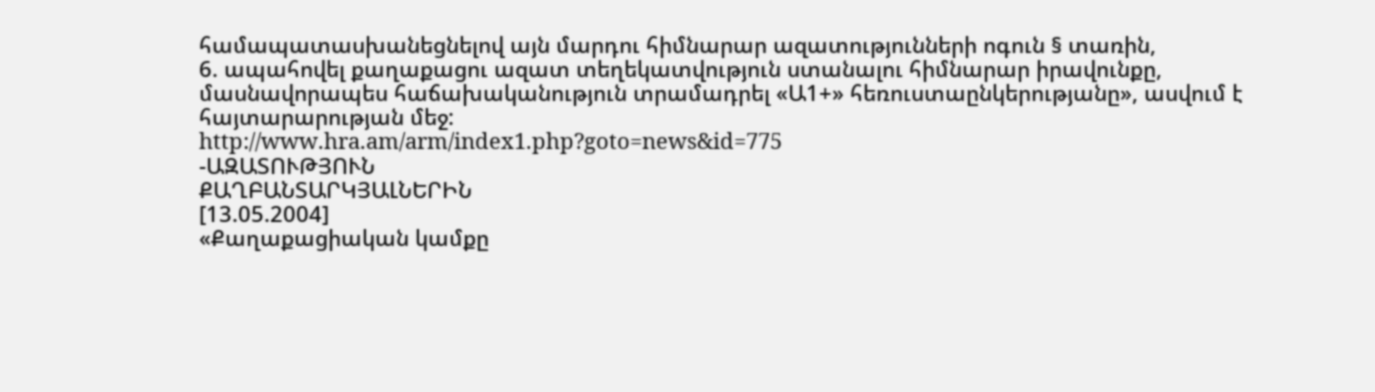համապատասխանեցնելով այն մարդու հիմնարար ազատությունների ոգուն § տառին,
6. ապահովել քաղաքացու ազատ տեղեկատվություն ստանալու հիմնարար իրավունքը,
մասնավորապես հաճախականություն տրամադրել «Ա1+» հեռուստաընկերությանը», ասվում է
հայտարարության մեջ:
http://www.hra.am/arm/index1.php?goto=news&id=775
-ԱԶԱՏՈՒԹՅՈՒՆ
ՔԱՂԲԱՆՏԱՐԿՅԱԼՆԵՐԻՆ
[13.05.2004]
«Քաղաքացիական կամքը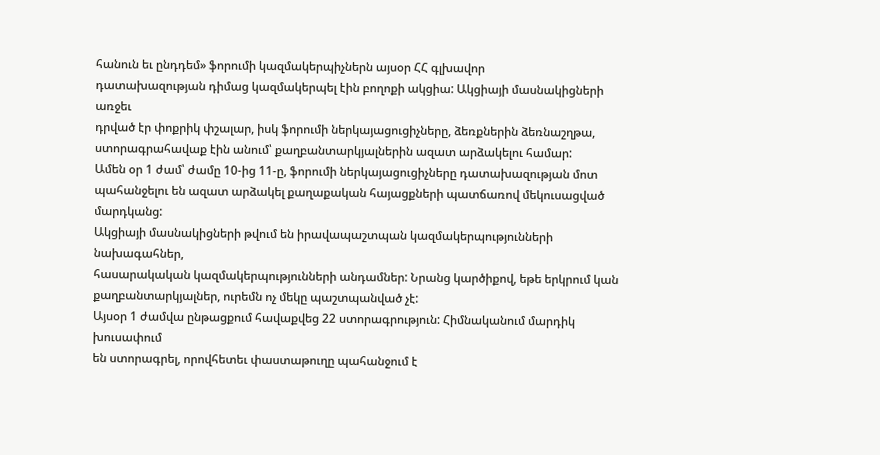հանուն եւ ընդդեմ» ֆորումի կազմակերպիչներն այսօր ՀՀ գլխավոր
դատախազության դիմաց կազմակերպել էին բողոքի ակցիա: Ակցիայի մասնակիցների առջեւ
դրված էր փոքրիկ փշալար, իսկ ֆորումի ներկայացուցիչները, ձեռքներին ձեռնաշղթա,
ստորագրահավաք էին անում՝ քաղբանտարկյալներին ազատ արձակելու համար:
Ամեն օր 1 ժամ՝ ժամը 10-ից 11-ը, ֆորումի ներկայացուցիչները դատախազության մոտ
պահանջելու են ազատ արձակել քաղաքական հայացքների պատճառով մեկուսացված մարդկանց:
Ակցիայի մասնակիցների թվում են իրավապաշտպան կազմակերպությունների նախագահներ,
հասարակական կազմակերպությունների անդամներ: Նրանց կարծիքով, եթե երկրում կան
քաղբանտարկյալներ, ուրեմն ոչ մեկը պաշտպանված չէ:
Այսօր 1 ժամվա ընթացքում հավաքվեց 22 ստորագրություն: Հիմնականում մարդիկ խուսափում
են ստորագրել, որովհետեւ փաստաթուղը պահանջում է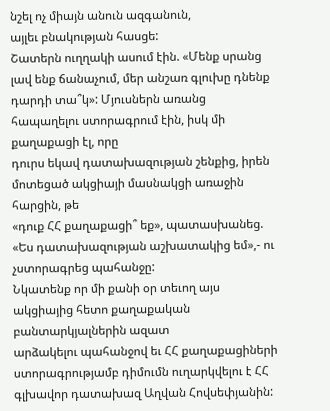նշել ոչ միայն անուն ազգանուն,
այլեւ բնակության հասցե:
Շատերն ուղղակի ասում էին. «Մենք սրանց լավ ենք ճանաչում, մեր անշառ գլուխը դնենք
դարդի տա՞կ»: Մյուսներն առանց հապաղելու ստորագրում էին, իսկ մի քաղաքացի էլ, որը
դուրս եկավ դատախազության շենքից, իրեն մոտեցած ակցիայի մասնակցի առաջին հարցին, թե
«դուք ՀՀ քաղաքացի՞ եք», պատասխանեց. «Ես դատախազության աշխատակից եմ»,- ու
չստորագրեց պահանջը:
Նկատենք որ մի քանի օր տեւող այս ակցիայից հետո քաղաքական բանտարկյալներին ազատ
արձակելու պահանջով եւ ՀՀ քաղաքացիների ստորագրությամբ դիմումն ուղարկվելու է ՀՀ
գլխավոր դատախազ Աղվան Հովսեփյանին: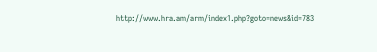http://www.hra.am/arm/index1.php?goto=news&id=783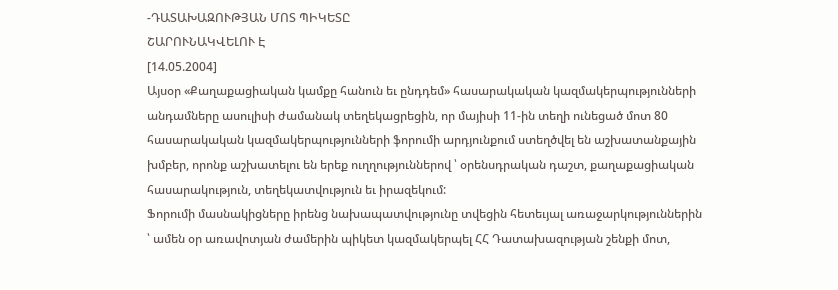-ԴԱՏԱԽԱԶՈՒԹՅԱՆ ՄՈՏ ՊԻԿԵՏԸ
ՇԱՐՈՒՆԱԿՎԵԼՈՒ Է
[14.05.2004]
Այսօր «Քաղաքացիական կամքը հանուն եւ ընդդեմ» հասարակական կազմակերպությունների
անդամները ասուլիսի ժամանակ տեղեկացրեցին, որ մայիսի 11-ին տեղի ունեցած մոտ 80
հասարակական կազմակերպությունների ֆորումի արդյունքում ստեղծվել են աշխատանքային
խմբեր, որոնք աշխատելու են երեք ուղղություններով ՝ օրենսդրական դաշտ, քաղաքացիական
հասարակություն, տեղեկատվություն եւ իրազեկում:
Ֆորումի մասնակիցները իրենց նախապատվությունը տվեցին հետեւյալ առաջարկություններին
՝ ամեն օր առավոտյան ժամերին պիկետ կազմակերպել ՀՀ Դատախազության շենքի մոտ,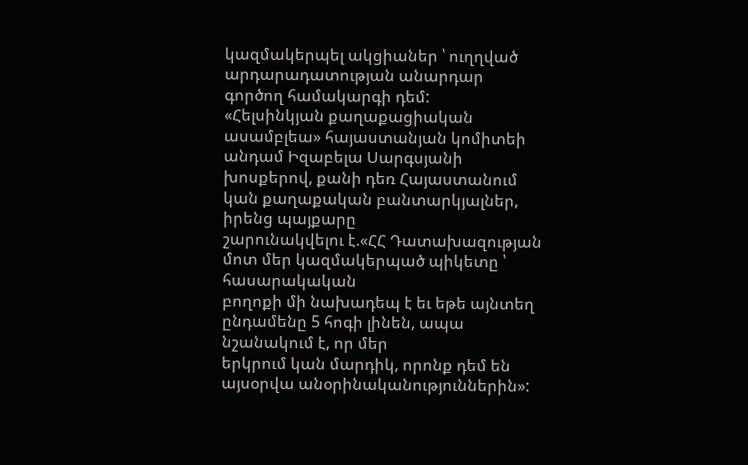կազմակերպել ակցիաներ ՝ ուղղված արդարադատության անարդար գործող համակարգի դեմ:
«Հելսինկյան քաղաքացիական ասամբլեա» հայաստանյան կոմիտեի անդամ Իզաբելա Սարգսյանի
խոսքերով, քանի դեռ Հայաստանում կան քաղաքական բանտարկյալներ, իրենց պայքարը
շարունակվելու է.«ՀՀ Դատախազության մոտ մեր կազմակերպած պիկետը ՝ հասարակական
բողոքի մի նախադեպ է եւ եթե այնտեղ ընդամենը 5 հոգի լինեն, ապա նշանակում է, որ մեր
երկրում կան մարդիկ, որոնք դեմ են այսօրվա անօրինականություններին»: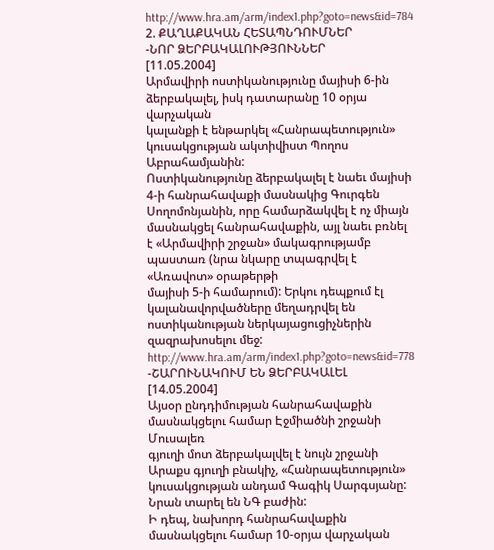http://www.hra.am/arm/index1.php?goto=news&id=784
2. ՔԱՂԱՔԱԿԱՆ ՀԵՏԱՊՆԴՈՒՄՆԵՐ
-ՆՈՐ ՁԵՐԲԱԿԱԼՈՒԹՅՈՒՆՆԵՐ
[11.05.2004]
Արմավիրի ոստիկանությունը մայիսի 6-ին ձերբակալել, իսկ դատարանը 10 օրյա վարչական
կալանքի է ենթարկել «Հանրապետություն» կուսակցության ակտիվիստ Պողոս Աբրահամյանին:
Ոստիկանությունը ձերբակալել է նաեւ մայիսի 4-ի հանրահավաքի մասնակից Գուրգեն
Սողոմոնյանին, որը համարձակվել է ոչ միայն մասնակցել հանրահավաքին, այլ նաեւ բռնել
է «Արմավիրի շրջան» մակագրությամբ պաստառ (նրա նկարը տպագրվել է «Առավոտ» օրաթերթի
մայիսի 5-ի համարում): Երկու դեպքում էլ կալանավորվածները մեղադրվել են
ոստիկանության ներկայացուցիչներին զազրախոսելու մեջ:
http://www.hra.am/arm/index1.php?goto=news&id=778
-ՇԱՐՈՒՆԱԿՈՒՄ ԵՆ ՁԵՐԲԱԿԱԼԵԼ
[14.05.2004]
Այսօր ընդդիմության հանրահավաքին մասնակցելու համար Էջմիածնի շրջանի Մուսալեռ
գյուղի մոտ ձերբակալվել է նույն շրջանի Արաքս գյուղի բնակիչ, «Հանրապետություն»
կուսակցության անդամ Գագիկ Սարգսյանը: Նրան տարել են ՆԳ բաժին:
Ի դեպ, նախորդ հանրահավաքին մասնակցելու համար 10-օրյա վարչական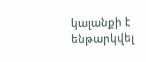կալանքի է
ենթարկվել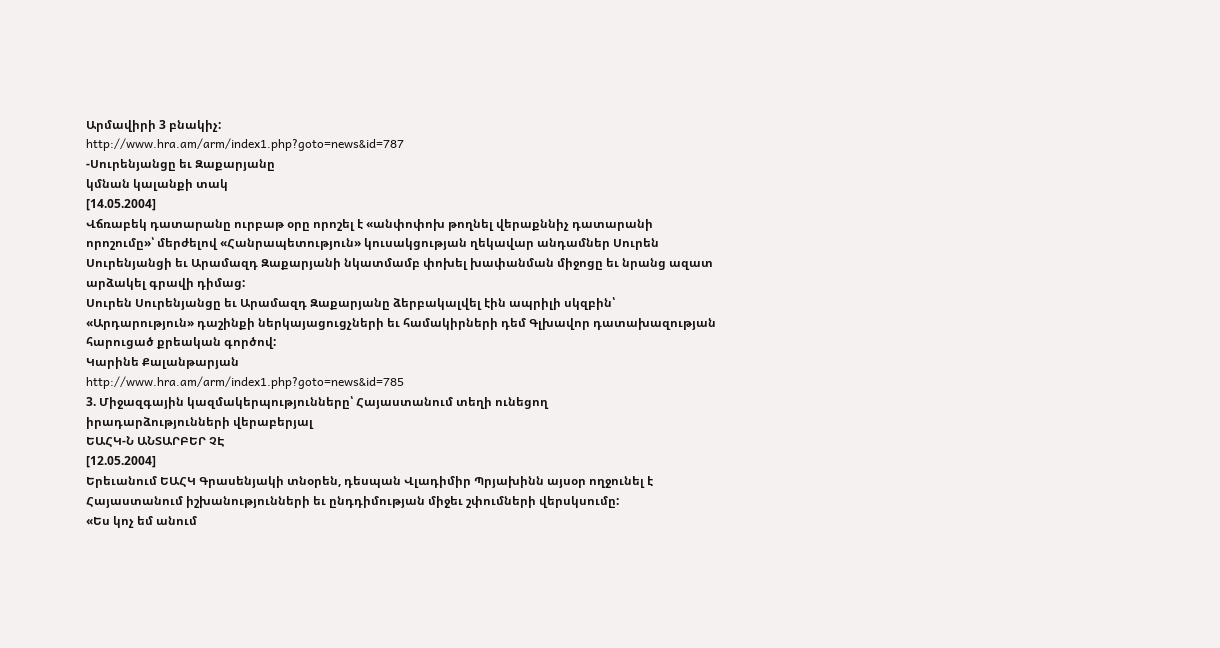Արմավիրի 3 բնակիչ:
http://www.hra.am/arm/index1.php?goto=news&id=787
-Սուրենյանցը եւ Զաքարյանը
կմնան կալանքի տակ
[14.05.2004]
Վճռաբեկ դատարանը ուրբաթ օրը որոշել է «անփոփոխ թողնել վերաքննիչ դատարանի
որոշումը»՝ մերժելով «Հանրապետություն» կուսակցության ղեկավար անդամներ Սուրեն
Սուրենյանցի եւ Արամազդ Զաքարյանի նկատմամբ փոխել խափանման միջոցը եւ նրանց ազատ
արձակել գրավի դիմաց:
Սուրեն Սուրենյանցը եւ Արամազդ Զաքարյանը ձերբակալվել էին ապրիլի սկզբին՝
«Արդարություն» դաշինքի ներկայացուցչների եւ համակիրների դեմ Գլխավոր դատախազության
հարուցած քրեական գործով:
Կարինե Քալանթարյան
http://www.hra.am/arm/index1.php?goto=news&id=785
3. Միջազգային կազմակերպությունները՝ Հայաստանում տեղի ունեցող
իրադարձությունների վերաբերյալ
ԵԱՀԿ-Ն ԱՆՏԱՐԲԵՐ ՉԷ
[12.05.2004]
Երեւանում ԵԱՀԿ Գրասենյակի տնօրեն, դեսպան Վլադիմիր Պրյախինն այսօր ողջունել է
Հայաստանում իշխանությունների եւ ընդդիմության միջեւ շփումների վերսկսումը:
«Ես կոչ եմ անում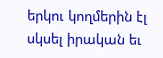երկու կողմերին էլ սկսել իրական եւ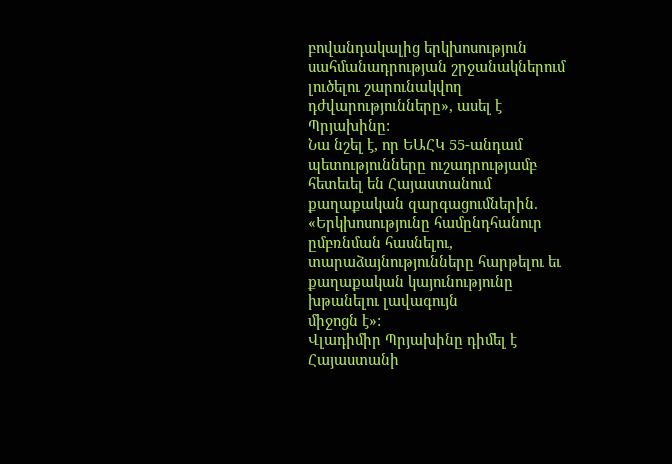բովանդակալից երկխոսություն
սահմանադրության շրջանակներում լուծելու շարունակվող դժվարությունները», ասել է
Պրյախինը:
Նա նշել է, որ ԵԱՀԿ 55-անդամ պետությունները ուշադրությամբ հետեւել են Հայաստանում
քաղաքական զարգացումներին. «Երկխոսությունը համընդհանուր ըմբռնման հասնելու,
տարաձայնությունները հարթելու եւ քաղաքական կայունությունը խթանելու լավագույն
միջոցն է»:
Վլադիմիր Պրյախինը դիմել է Հայաստանի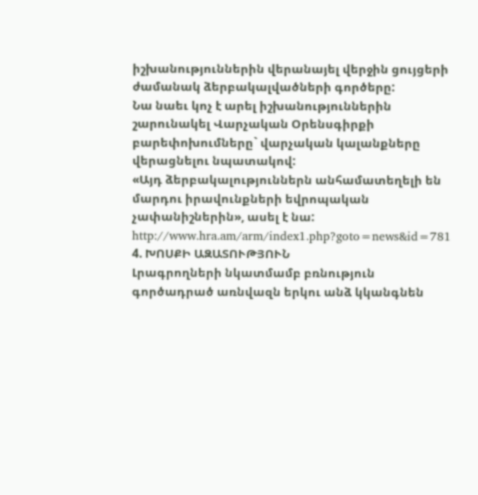իշխանություններին վերանայել վերջին ցույցերի
ժամանակ ձերբակալվածների գործերը:
Նա նաեւ կոչ է արել իշխանություններին շարունակել Վարչական Օրենսգիրքի
բարեփոխումները` վարչական կալանքները վերացնելու նպատակով:
«Այդ ձերբակալություններն անհամատեղելի են մարդու իրավունքների եվրոպական
չափանիշներին», ասել է նա:
http://www.hra.am/arm/index1.php?goto=news&id=781
4. ԽՈՍՔԻ ԱԶԱՏՈՒԹՅՈՒՆ
Լրագրողների նկատմամբ բռնություն գործադրած առնվազն երկու անձ կկանգնեն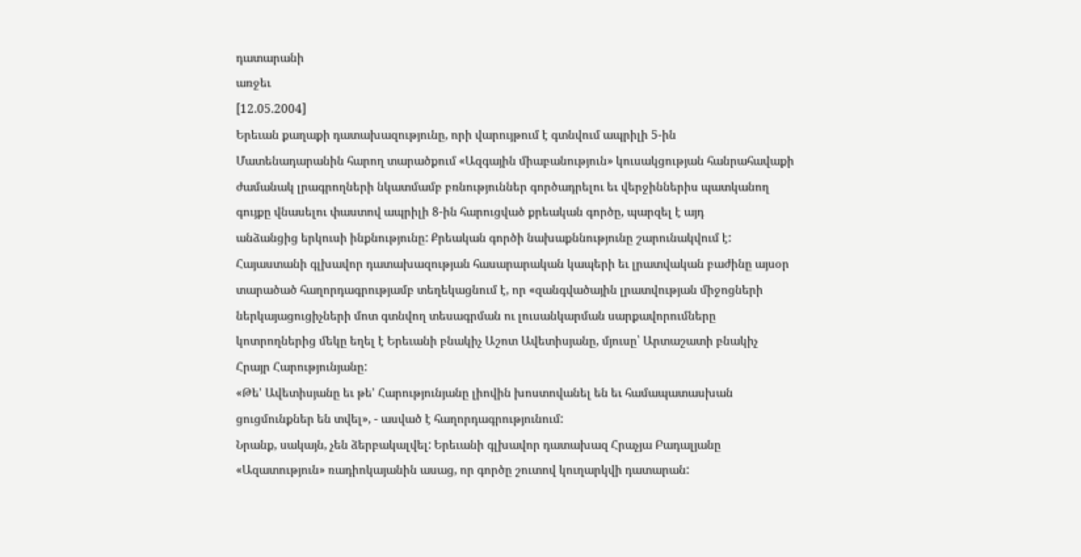դատարանի
առջեւ
[12.05.2004]
Երեւան քաղաքի դատախազությունը, որի վարույթում է գտնվում ապրիլի 5-ին
Մատենադարանին հարող տարածքում «Ազգային միաբանություն» կուսակցության հանրահավաքի
ժամանակ լրագրողների նկատմամբ բռնություններ գործադրելու եւ վերջիններիս պատկանող
գույքը վնասելու փաստով ապրիլի 8-ին հարուցված քրեական գործը, պարզել է այդ
անձանցից երկուսի ինքնությունը: Քրեական գործի նախաքննությունը շարունակվում է:
Հայաստանի գլխավոր դատախազության հասարարական կապերի եւ լրատվական բաժինը այսօր
տարածած հաղորդագրությամբ տեղեկացնում է, որ «զանգվածային լրատվության միջոցների
ներկայացուցիչների մոտ գտնվող տեսագրման ու լուսանկարման սարքավորումները
կոտրողներից մեկը եղել է Երեւանի բնակիչ Աշոտ Ավետիսյանը, մյուսը՝ Արտաշատի բնակիչ
Հրայր Հարությունյանը:
«Թե' Ավետիսյանը եւ թե' Հարությունյանը լիովին խոստովանել են եւ համապատասխան
ցուցմունքներ են տվել», - ասված է հաղորդագրությունում:
Նրանք, սակայն, չեն ձերբակալվել: Երեւանի գլխավոր դատախազ Հրաչյա Բադալյանը
«Ազատություն» ռադիոկայանին ասաց, որ գործը շուտով կուղարկվի դատարան: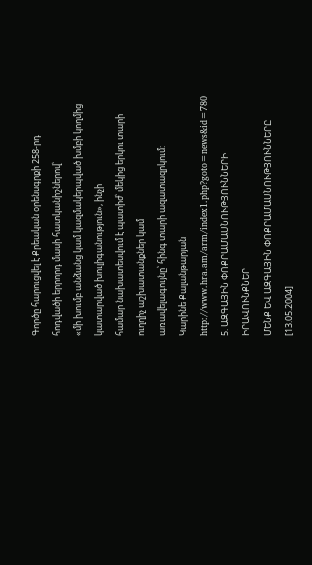Գործը հարուցվել է Քրեական օրենսգրքի 258-րդ հոդվածի երրորդ մասի հատկանիշներով՝
«մի խումբ անձանց կամ կազմակերպված խմբի կողմից կատարված խուլիգանություն», ինչի
համար նախատեսվում է պատիժ՝ մեկից երկու տարի ուղղիչ աշխատանքներ կամ
առավելագույնը՝ հինգ տարի ազատազրկում:
Կարինե Քալանթարյան
http://www.hra.am/arm/index1.php?goto=news&id=780
5. ԱԶԳԱՅԻՆ ՓՈՔՐԱՄԱՍՆՈՒԹՅՈՒՆՆԵՐԻ ԻՐԱՎՈՒՆՔՆԵՐ
ՄԵՆՔ ԵՎ ԱԶԳԱՅԻՆ ՓՈՔՐԱՄԱՍՆՈՒԹՅՈՒՆՆԵՐԸ
[13.05.2004]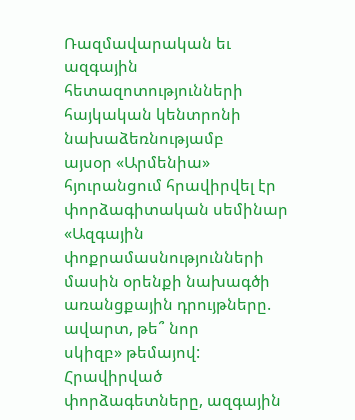Ռազմավարական եւ ազգային հետազոտությունների հայկական կենտրոնի նախաձեռնությամբ
այսօր «Արմենիա» հյուրանցում հրավիրվել էր փորձագիտական սեմինար «Ազգային
փոքրամասնությունների մասին օրենքի նախագծի առանցքային դրույթները. ավարտ, թե՞ նոր
սկիզբ» թեմայով:
Հրավիրված փորձագետները, ազգային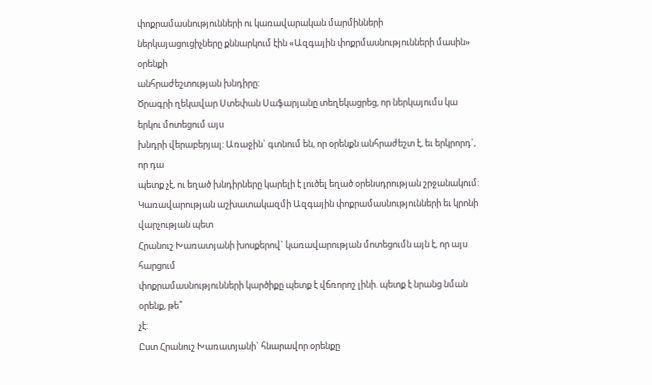փոքրամասնությունների ու կառավարական մարմինների
ներկայացուցիչները քննարկում էին «Ազգային փոքրմասնությունների մասին» օրենքի
անհրաժեշտության խնդիրը:
Ծրագրի ղեկավար Ստեփան Սաֆարյանը տեղեկացրեց, որ ներկայումս կա երկու մոտեցում այս
խնդրի վերաբերյալ: Առաջին` գտնում են, որ օրենքն անհրաժեշտ է, եւ երկրորդ`, որ դա
պետք չէ, ու եղած խնդիրները կարելի է լուծել եղած օրենսդրության շրջանակում:
Կառավարության աշխատակազմի Ազգային փոքրամասնությունների եւ կրոնի վարչության պետ
Հրանուշ Խառատյանի խոսքերով` կառավարության մոտեցումն այն է, որ այս հարցում
փոքրամասնությունների կարծիքը պետք է վճռորոշ լինի. պետք է նրանց նման օրենք, թե՞
չէ:
Ըստ Հրանուշ Խառատյանի` հնարավոր օրենքը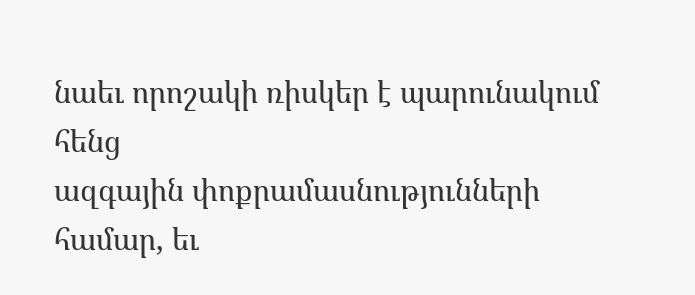նաեւ որոշակի ռիսկեր է պարունակում հենց
ազգային փոքրամասնությունների համար, եւ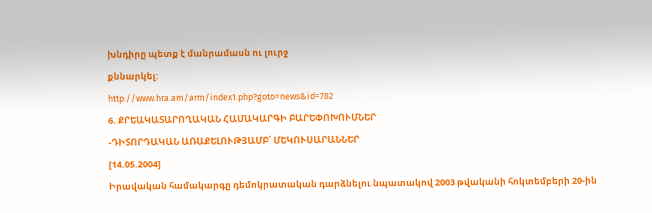խնդիրը պետք է մանրամասն ու լուրջ
քննարկել:
http://www.hra.am/arm/index1.php?goto=news&id=782
6. ՔՐԵԱԿԱՏԱՐՈՂԱԿԱՆ ՀԱՄԱԿԱՐԳԻ ԲԱՐԵՓՈԽՈՒՄՆԵՐ
-ԴԻՏՈՐԴԱԿԱՆ ԱՌԱՔԵԼՈՒԹՅԱՄԲ՝ ՄԵԿՈՒՍԱՐԱՆՆԵՐ
[14.05.2004]
Իրավական համակարգը դեմոկրատական դարձնելու նպատակով 2003 թվականի հոկտեմբերի 20-ին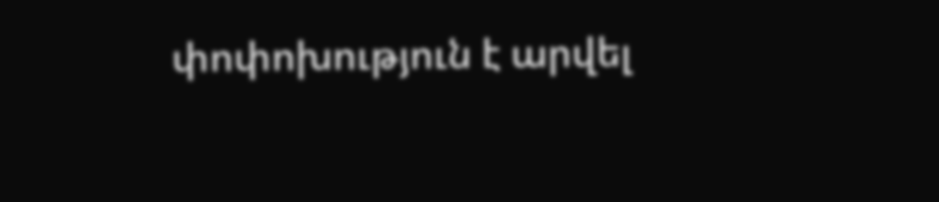փոփոխություն է արվել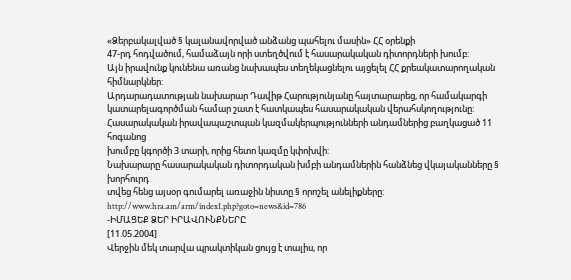«Ձերբակալված § կալանավորված անձանց պահելու մասին» ՀՀ օրենքի
47-րդ հոդվածում, համաձայն որի ստեղծվում է հասարակական դիտորդների խումբ:
Այն իրավունք կունենա առանց նախապես տեղեկացնելու այցելել ՀՀ քրեակատարողական
հիմնարկներ:
Արդարադատության նախարար Դավիթ Հարությունյանը հայտարարեց, որ համակարգի
կատարելագործման համար շատ է հատկապես հասարակական վերահսկողությունը:
Հասարակական իրավապաշտպան կազմակերպությունների անդամներից բաղկացած 11 հոգանոց
խումբը կգործի 3 տարի, որից հետո կազմը կփոխվի:
Նախարարը հասարակական դիտորդական խմբի անդամներին հանձնեց վկայականները § խորհուրդ
տվեց հենց այսօր գումարել առաջին նիստը § որոշել անելիքները:
http://www.hra.am/arm/index1.php?goto=news&id=786
-ԻՄԱՑԵՔ ՁԵՐ ԻՐԱՎՈՒՆՔՆԵՐԸ
[11.05.2004]
Վերջին մեկ տարվա պրակտիկան ցույց է տալիս, որ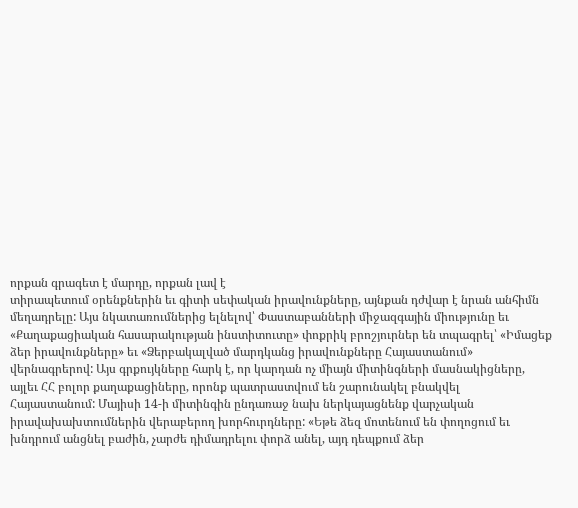որքան գրագետ է մարդը, որքան լավ է
տիրապետում օրենքներին եւ գիտի սեփական իրավունքները, այնքան դժվար է նրան անհիմն
մեղադրելը: Այս նկատառումներից ելնելով՝ Փաստաբանների միջազգային միությունը եւ
«Քաղաքացիական հասարակության ինստիտուտը» փոքրիկ բրոշյուրներ են տպագրել՝ «Իմացեք
ձեր իրավունքները» եւ «Ձերբակալված մարդկանց իրավունքները Հայաստանում»
վերնագրերով: Այս գրքույկները հարկ է, որ կարդան ոչ միայն միտինգների մասնակիցները,
այլեւ ՀՀ բոլոր քաղաքացիները, որոնք պատրաստվում են շարունակել բնակվել
Հայաստանում: Մայիսի 14-ի միտինգին ընդառաջ նախ ներկայացնենք վարչական
իրավախախտումներին վերաբերող խորհուրդները: «Եթե ձեզ մոտենում են փողոցում եւ
խնդրում անցնել բաժին, չարժե դիմադրելու փորձ անել, այդ դեպքում ձեր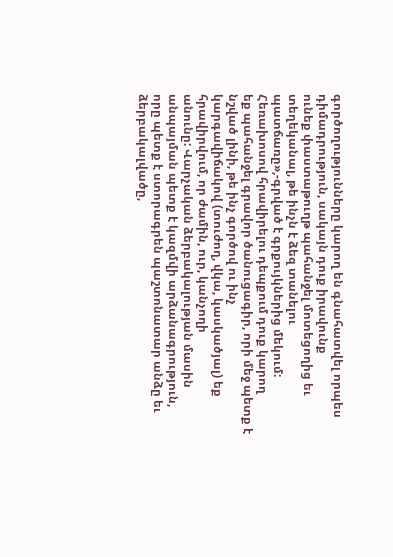գործողությունները կարող են գնահատվել որպես դիմադրություն, սակայն դուք իրավունք
ունեք փաստաթուղթ պահանջել մոտեցողից եւ տեղեկանալ, թե ինչն է ձեզ տանելու
պատճառը»,-գրված է գրքույկներից մեկում: Հեռախոսով հրավիրելու դեպքում դուք կարող
եք պահանջել գրավոր ծանուցագիր, որի մեջ պետք է նշված լինի, թե ինչ գործով ու ինչ
կարգավիճակով (տուժող, վկա, կասկածյալ) եք հրավիրվում, որ ժամին, ուր, կանչողի
անունը: Վարչական ձերբակալության մասին անպայման պետք է կազմվի արձանագրություն,
որը պետք է ստորագրեն պաշտոնատար անձը եւ ձերբակալվածը,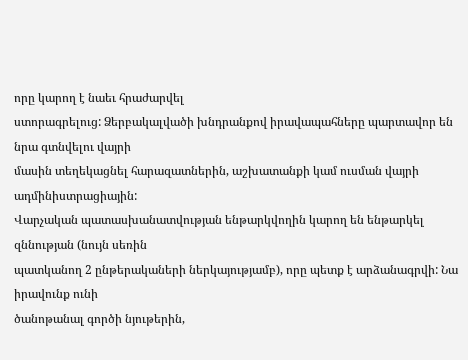որը կարող է նաեւ հրաժարվել
ստորագրելուց: Ձերբակալվածի խնդրանքով իրավապահները պարտավոր են նրա գտնվելու վայրի
մասին տեղեկացնել հարազատներին, աշխատանքի կամ ուսման վայրի ադմինիստրացիային:
Վարչական պատասխանատվության ենթարկվողին կարող են ենթարկել զննության (նույն սեռին
պատկանող 2 ընթերակաների ներկայությամբ), որը պետք է արձանագրվի: Նա իրավունք ունի
ծանոթանալ գործի նյութերին,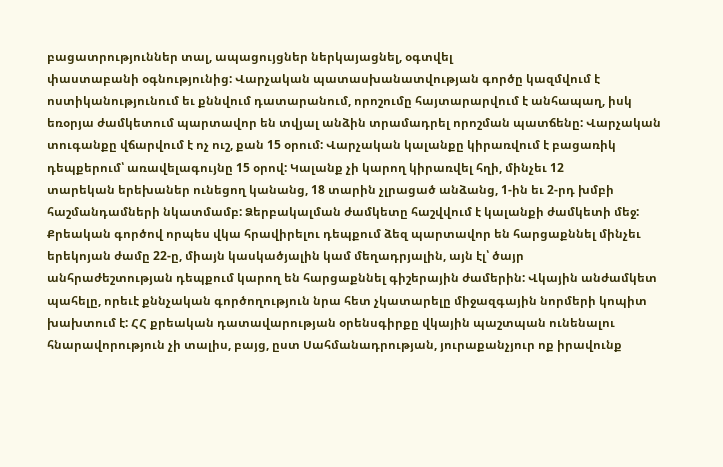բացատրություններ տալ, ապացույցներ ներկայացնել, օգտվել
փաստաբանի օգնությունից: Վարչական պատասխանատվության գործը կազմվում է
ոստիկանությունում եւ քննվում դատարանում, որոշումը հայտարարվում է անհապաղ, իսկ
եռօրյա ժամկետում պարտավոր են տվյալ անձին տրամադրել որոշման պատճենը: Վարչական
տուգանքը վճարվում է ոչ ուշ, քան 15 օրում: Վարչական կալանքը կիրառվում է բացառիկ
դեպքերում՝ առավելագույնը 15 օրով: Կալանք չի կարող կիրառվել հղի, մինչեւ 12
տարեկան երեխաներ ունեցող կանանց, 18 տարին չլրացած անձանց, 1-ին եւ 2-րդ խմբի
հաշմանդամների նկատմամբ: Ձերբակալման ժամկետը հաշվվում է կալանքի ժամկետի մեջ:
Քրեական գործով որպես վկա հրավիրելու դեպքում ձեզ պարտավոր են հարցաքննել մինչեւ
երեկոյան ժամը 22-ը, միայն կասկածյալին կամ մեղադրյալին, այն էլ՝ ծայր
անհրաժեշտության դեպքում կարող են հարցաքննել գիշերային ժամերին: Վկային անժամկետ
պահելը, որեւէ քննչական գործողություն նրա հետ չկատարելը միջազգային նորմերի կոպիտ
խախտում է: ՀՀ քրեական դատավարության օրենսգիրքը վկային պաշտպան ունենալու
հնարավորություն չի տալիս, բայց, ըստ Սահմանադրության, յուրաքանչյուր ոք իրավունք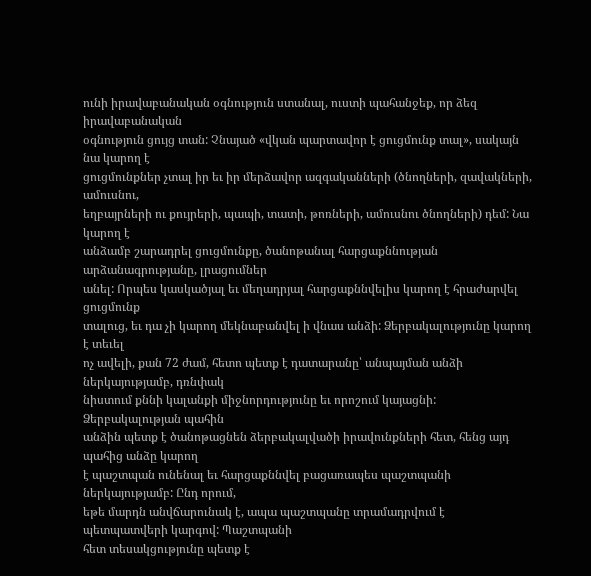ունի իրավաբանական օգնություն ստանալ, ուստի պահանջեք, որ ձեզ իրավաբանական
օգնություն ցույց տան: Չնայած «վկան պարտավոր է ցուցմունք տալ», սակայն նա կարող է
ցուցմունքներ չտալ իր եւ իր մերձավոր ազգականների (ծնողների, զավակների, ամուսնու,
եղբայրների ու քույրերի, պապի, տատի, թոռների, ամուսնու ծնողների) դեմ: Նա կարող է
անձամբ շարադրել ցուցմունքը, ծանոթանալ հարցաքննության արձանագրությանը, լրացումներ
անել: Որպես կասկածյալ եւ մեղադրյալ հարցաքննվելիս կարող է հրաժարվել ցուցմունք
տալուց, եւ դա չի կարող մեկնաբանվել ի վնաս անձի: Ձերբակալությունը կարող է տեւել
ոչ ավելի, քան 72 ժամ, հետո պետք է դատարանը՝ անպայման անձի ներկայությամբ, դռնփակ
նիստում քննի կալանքի միջնորդությունը եւ որոշում կայացնի: Ձերբակալության պահին
անձին պետք է ծանոթացնեն ձերբակալվածի իրավունքների հետ, հենց այդ պահից անձը կարող
է պաշտպան ունենալ եւ հարցաքննվել բացառապես պաշտպանի ներկայությամբ: Ընդ որում,
եթե մարդն անվճարունակ է, ապա պաշտպանը տրամադրվում է պետպատվերի կարգով: Պաշտպանի
հետ տեսակցությունը պետք է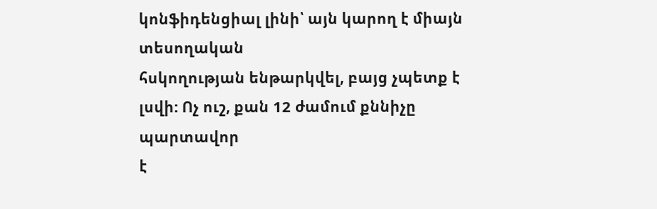կոնֆիդենցիալ լինի՝ այն կարող է միայն տեսողական
հսկողության ենթարկվել, բայց չպետք է լսվի: Ոչ ուշ, քան 12 ժամում քննիչը պարտավոր
է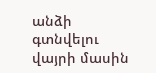անձի գտնվելու վայրի մասին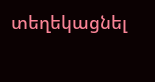տեղեկացնել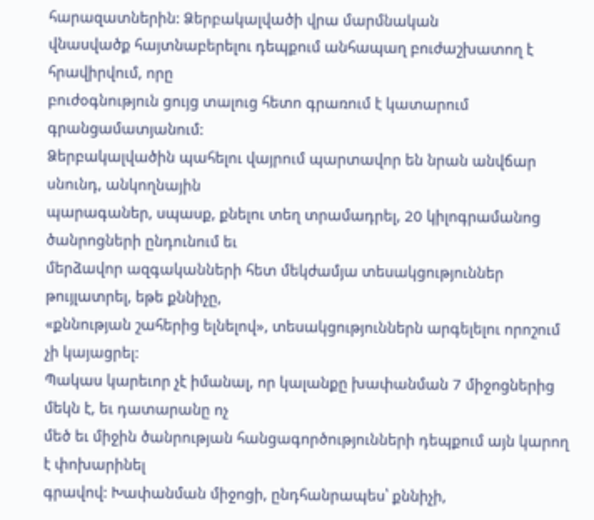հարազատներին: Ձերբակալվածի վրա մարմնական
վնասվածք հայտնաբերելու դեպքում անհապաղ բուժաշխատող է հրավիրվում, որը
բուժօգնություն ցույց տալուց հետո գրառում է կատարում գրանցամատյանում:
Ձերբակալվածին պահելու վայրում պարտավոր են նրան անվճար սնունդ, անկողնային
պարագաներ, սպասք, քնելու տեղ տրամադրել, 20 կիլոգրամանոց ծանրոցների ընդունում եւ
մերձավոր ազգականների հետ մեկժամյա տեսակցություններ թույլատրել, եթե քննիչը,
«քննության շահերից ելնելով», տեսակցություններն արգելելու որոշում չի կայացրել:
Պակաս կարեւոր չէ իմանալ, որ կալանքը խափանման 7 միջոցներից մեկն է, եւ դատարանը ոչ
մեծ եւ միջին ծանրության հանցագործությունների դեպքում այն կարող է փոխարինել
գրավով: Խափանման միջոցի, ընդհանրապես՝ քննիչի,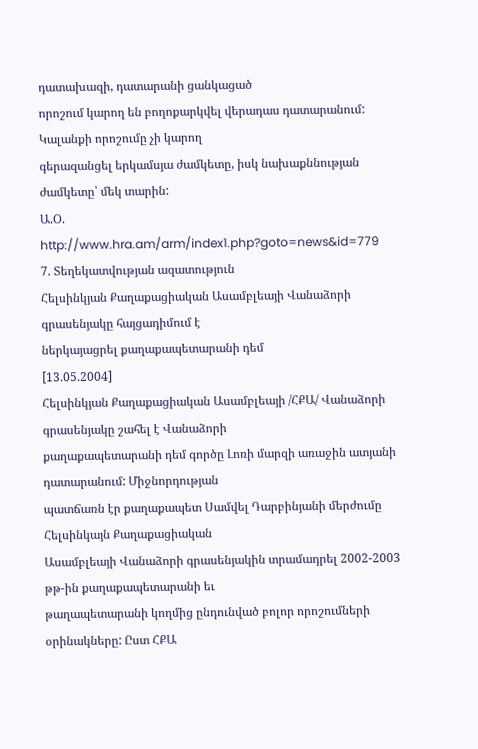դատախազի, դատարանի ցանկացած
որոշում կարող են բողոքարկվել վերադաս դատարանում: Կալանքի որոշումը չի կարող
գերազանցել երկամսյա ժամկետը, իսկ նախաքննության ժամկետը՝ մեկ տարին:
Ա.Օ.
http://www.hra.am/arm/index1.php?goto=news&id=779
7. Տեղեկատվության ազատություն
Հելսինկյան Քաղաքացիական Ասամբլեայի Վանաձորի գրասենյակը հայցադիմում է
ներկայացրել քաղաքապետարանի դեմ
[13.05.2004]
Հելսինկյան Քաղաքացիական Ասամբլեայի /ՀՔԱ/ Վանաձորի գրասենյակը շահել է Վանաձորի
քաղաքապետարանի դեմ գործը Լոռի մարզի առաջին ատյանի դատարանում: Միջնորդության
պատճառն էր քաղաքապետ Սամվել Դարբինյանի մերժումը Հելսինկայն Քաղաքացիական
Ասամբլեայի Վանաձորի գրասենյակին տրամադրել 2002-2003 թթ-ին քաղաքապետարանի եւ
թաղապետարանի կողմից ընդունված բոլոր որոշումների օրինակները: Ըստ ՀՔԱ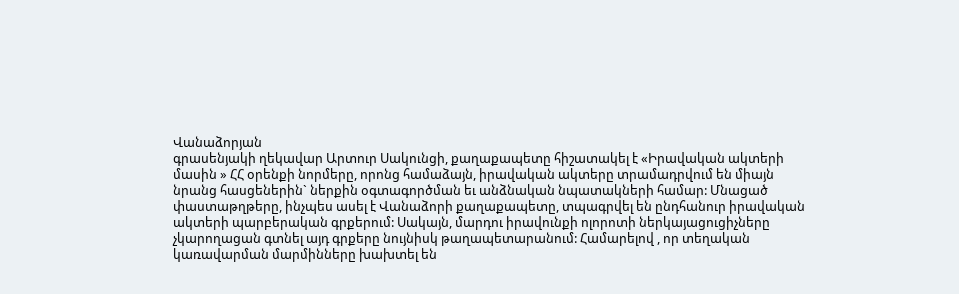Վանաձորյան
գրասենյակի ղեկավար Արտուր Սակունցի, քաղաքապետը հիշատակել է «Իրավական ակտերի
մասին » ՀՀ օրենքի նորմերը, որոնց համաձայն, իրավական ակտերը տրամադրվում են միայն
նրանց հասցեներին` ներքին օգտագործման եւ անձնական նպատակների համար: Մնացած
փաստաթղթերը, ինչպես ասել է Վանաձորի քաղաքապետը, տպագրվել են ընդհանուր իրավական
ակտերի պարբերական գրքերում: Սակայն, մարդու իրավունքի ոլորոտի ներկայացուցիչները
չկարողացան գտնել այդ գրքերը նույնիսկ թաղապետարանում: Համարելով , որ տեղական
կառավարման մարմինները խախտել են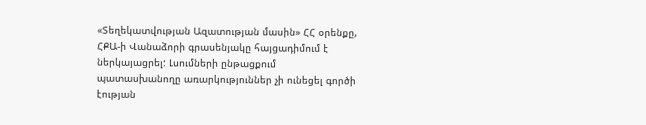«Տեղեկատվության Ազատության մասին» ՀՀ օրենքը,
ՀՔԱ-ի Վանաձորի գրասենյակը հայցադիմում է ներկայացրել: Լսումների ընթացքում
պատասխանողը առարկություններ չի ունեցել գործի էության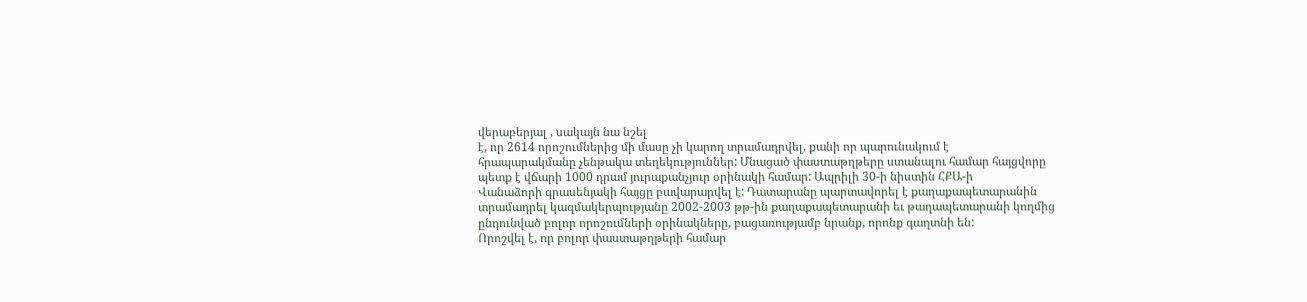վերաբերյալ , սակայն նա նշել
է, որ 2614 որոշումներից մի մասը չի կարող տրամադրվել, քանի որ պարունակում է
հրապարակմանը չենթակա տեղեկություններ: Մնացած փաստաթղթերը ստանալու համար հայցվորը
պետք է վճարի 1000 դրամ յուրաքանչյուր օրինակի համար: Ապրիլի 30-ի նիստին ՀՔԱ-ի
Վանաձորի գրասենյակի հայցը բավարարվել է: Դատարանը պարտավորել է քաղաքապետարանին
տրամադրել կազմակերպությանը 2002-2003 թթ-ին քաղաքապետարանի եւ թաղապետարանի կողմից
ընդունված բոլոր որոշումների օրինակները, բացառությամբ նրանք, որոնք գաղտնի են:
Որոշվել է, որ բոլոր փաստաթղթերի համար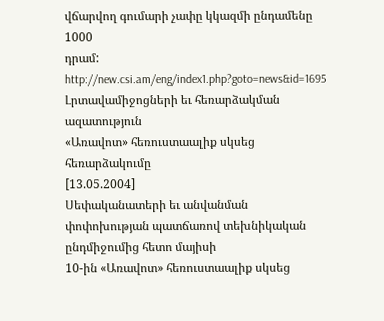վճարվող գումարի չափը կկազմի ընդամենը 1000
դրամ:
http://new.csi.am/eng/index1.php?goto=news&id=1695
Լրտավամիջոցների եւ հեռարձակման ազատություն
«Առավոտ» հեռուստաալիք սկսեց հեռարձակումը
[13.05.2004]
Սեփականատերի եւ անվանման փոփոխության պատճառով տեխնիկական ընդմիջումից հետո մայիսի
10-ին «Առավոտ» հեռուստաալիք սկսեց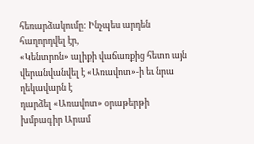հեռարձակումը: Ինչպես արդեն հաղորդվել էր,
«Կենտրոն» ալիքի վաճառքից հետո այն վերանվանվել է «Առավոտ»-ի եւ նրա ղեկավարն է
դարձել «Առավոտ» օրաթերթի խմբագիր Արամ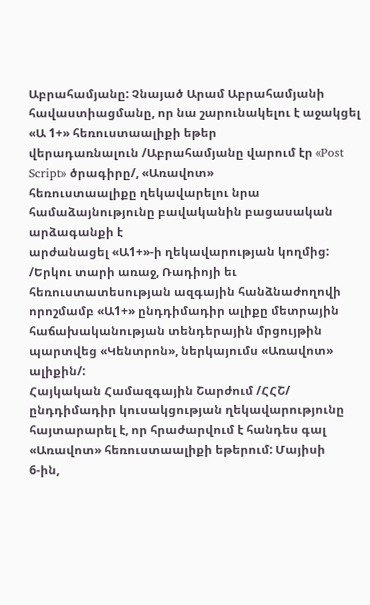Աբրահամյանը: Չնայած Արամ Աբրահամյանի
հավաստիացմանը, որ նա շարունակելու է աջակցել «Ա 1+» հեռուստաալիքի եթեր
վերադառնալուն /Աբրահամյանը վարում էր «Post Script» ծրագիրը/, «Առավոտ»
հեռուստաալիքը ղեկավարելու նրա համաձայնությունը բավականին բացասական արձագանքի է
արժանացել «Ա1+»-ի ղեկավարության կողմից: /Երկու տարի առաջ, Ռադիոյի եւ
հեռուստատեսության ազգային հանձնաժողովի որոշմամբ «Ա1+» ընդդիմադիր ալիքը մետրային
հաճախականության տենդերային մրցույթին պարտվեց «Կենտրոն», ներկայումս «Առավոտ»
ալիքին/:
Հայկական Համազգային Շարժում /ՀՀՇ/ ընդդիմադիր կուսակցության ղեկավարությունը
հայտարարել է, որ հրաժարվում է հանդես գալ «Առավոտ» հեռուստաալիքի եթերում: Մայիսի
6-ին,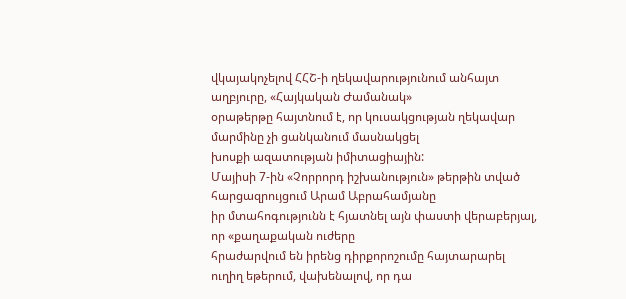վկայակոչելով ՀՀՇ-ի ղեկավարությունում անհայտ աղբյուրը, «Հայկական Ժամանակ»
օրաթերթը հայտնում է, որ կուսակցության ղեկավար մարմինը չի ցանկանում մասնակցել
խոսքի ազատության իմիտացիային:
Մայիսի 7-ին «Չորրորդ իշխանություն» թերթին տված հարցազրույցում Արամ Աբրահամյանը
իր մտահոգությունն է հյատնել այն փաստի վերաբերյալ, որ «քաղաքական ուժերը
հրաժարվում են իրենց դիրքորոշումը հայտարարել ուղիղ եթերում, վախենալով, որ դա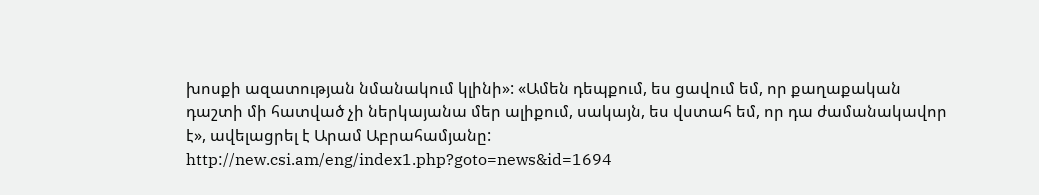խոսքի ազատության նմանակում կլինի»: «Ամեն դեպքում, ես ցավում եմ, որ քաղաքական
դաշտի մի հատված չի ներկայանա մեր ալիքում, սակայն, ես վստահ եմ, որ դա ժամանակավոր
է», ավելացրել է Արամ Աբրահամյանը:
http://new.csi.am/eng/index1.php?goto=news&id=1694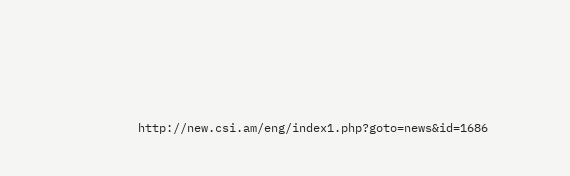http://new.csi.am/eng/index1.php?goto=news&id=1686